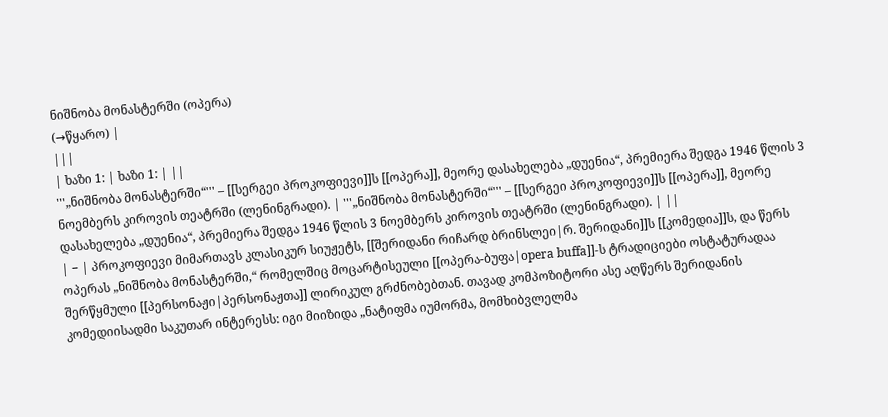ნიშნობა მონასტერში (ოპერა)
(→წყარო) |
|||
| ხაზი 1: | ხაზი 1: | ||
'''„ნიშნობა მონასტერში“''' – [[სერგეი პროკოფიევი]]ს [[ოპერა]], მეორე დასახელება „დუენია“, პრემიერა შედგა 1946 წლის 3 ნოემბერს კიროვის თეატრში (ლენინგრადი). | '''„ნიშნობა მონასტერში“''' – [[სერგეი პროკოფიევი]]ს [[ოპერა]], მეორე დასახელება „დუენია“, პრემიერა შედგა 1946 წლის 3 ნოემბერს კიროვის თეატრში (ლენინგრადი). | ||
| − | პროკოფიევი მიმართავს კლასიკურ სიუჟეტს, [[შერიდანი რიჩარდ ბრინსლეი|რ. შერიდანი]]ს [[კომედია]]ს, და წერს ოპერას „ნიშნობა მონასტერში,“ რომელშიც მოცარტისეული [[ოპერა-ბუფა|opera buffa]]-ს ტრადიციები ოსტატურადაა შერწყმული [[პერსონაჟი|პერსონაჟთა]] ლირიკულ გრძნობებთან. თავად კომპოზიტორი ასე აღწერს შერიდანის კომედიისადმი საკუთარ ინტერესს: იგი მიიზიდა „ნატიფმა იუმორმა, მომხიბვლელმა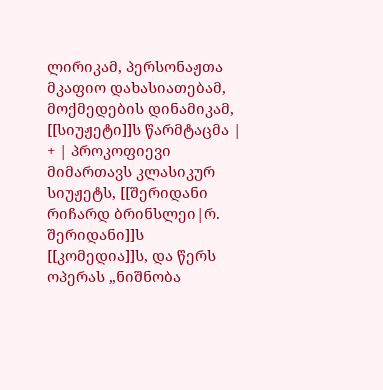ლირიკამ, პერსონაჟთა მკაფიო დახასიათებამ, მოქმედების დინამიკამ, [[სიუჟეტი]]ს წარმტაცმა | + | პროკოფიევი მიმართავს კლასიკურ სიუჟეტს, [[შერიდანი რიჩარდ ბრინსლეი|რ. შერიდანი]]ს [[კომედია]]ს, და წერს ოპერას „ნიშნობა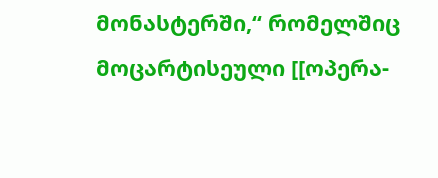მონასტერში,“ რომელშიც მოცარტისეული [[ოპერა-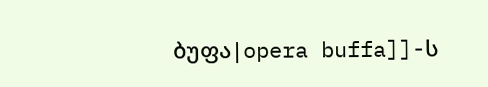ბუფა|opera buffa]]-ს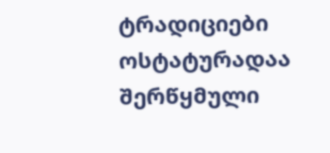ტრადიციები ოსტატურადაა შერწყმული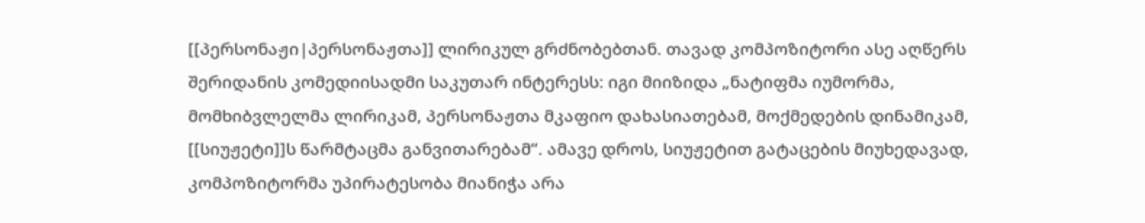[[პერსონაჟი|პერსონაჟთა]] ლირიკულ გრძნობებთან. თავად კომპოზიტორი ასე აღწერს შერიდანის კომედიისადმი საკუთარ ინტერესს: იგი მიიზიდა „ნატიფმა იუმორმა, მომხიბვლელმა ლირიკამ, პერსონაჟთა მკაფიო დახასიათებამ, მოქმედების დინამიკამ, [[სიუჟეტი]]ს წარმტაცმა განვითარებამ“. ამავე დროს, სიუჟეტით გატაცების მიუხედავად, კომპოზიტორმა უპირატესობა მიანიჭა არა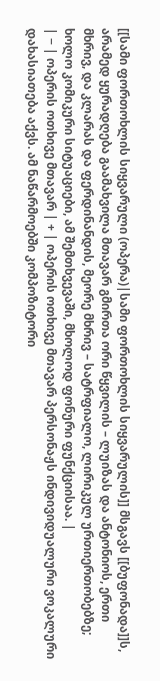[[სამი ფორთოხლის სიყვარული (ოპერა)|სამი ფორთოხლის სიყვარულის]] მსგავს [[ბუფონადა]]ს, არამედ ყურადღება გაამახვილა მთავარ გმირთა ორი წყვილის – ლუიზას და ანტონიოს, ერთი მხრივ, და კლარას და ფერდინანდის, მეორე მხრივ – სატრფიალო, ლირიკულ ურთიერთობებზე; ხოლო კომიკური სიტუაციები, ამ შემთხვევაში, მხოლოდ ფონური ფუნქციისაა. |
| − | ოპერის ოთხივე მთავარ | + | ოპერის ოთხივე მთავარ პერსონაჟს ინდივიდუალური ვოკალური დახასიათება აქვს. ამ ნაწარმოებში კომპოზიტორი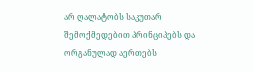არ ღალატობს საკუთარ შემოქმედებით პრინციპებს და ორგანულად აერთებს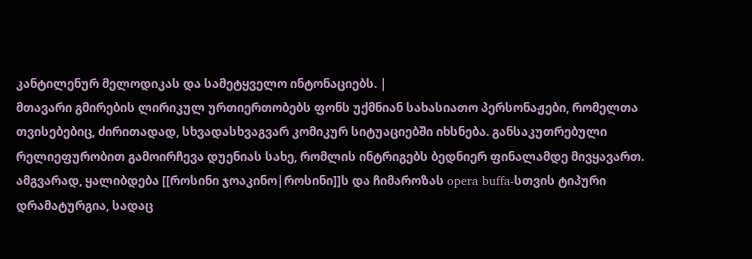კანტილენურ მელოდიკას და სამეტყველო ინტონაციებს. |
მთავარი გმირების ლირიკულ ურთიერთობებს ფონს უქმნიან სახასიათო პერსონაჟები, რომელთა თვისებებიც, ძირითადად, სხვადასხვაგვარ კომიკურ სიტუაციებში იხსნება. განსაკუთრებული რელიეფურობით გამოირჩევა დუენიას სახე, რომლის ინტრიგებს ბედნიერ ფინალამდე მივყავართ. ამგვარად, ყალიბდება [[როსინი ჯოაკინო|როსინი]]ს და ჩიმაროზას opera buffa-სთვის ტიპური დრამატურგია, სადაც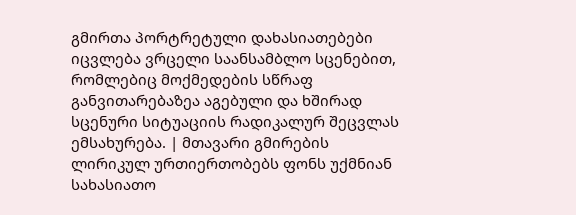გმირთა პორტრეტული დახასიათებები იცვლება ვრცელი საანსამბლო სცენებით, რომლებიც მოქმედების სწრაფ განვითარებაზეა აგებული და ხშირად სცენური სიტუაციის რადიკალურ შეცვლას ემსახურება. | მთავარი გმირების ლირიკულ ურთიერთობებს ფონს უქმნიან სახასიათო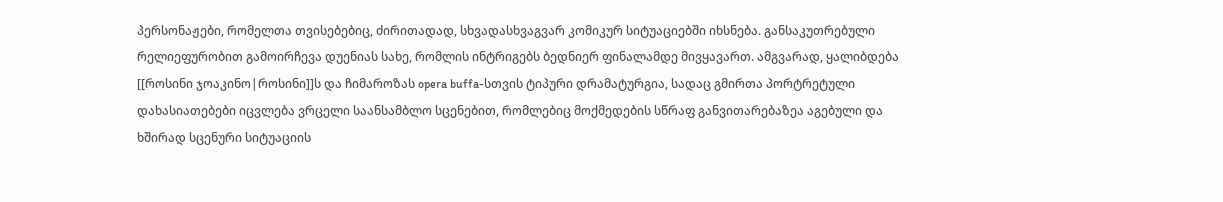პერსონაჟები, რომელთა თვისებებიც, ძირითადად, სხვადასხვაგვარ კომიკურ სიტუაციებში იხსნება. განსაკუთრებული რელიეფურობით გამოირჩევა დუენიას სახე, რომლის ინტრიგებს ბედნიერ ფინალამდე მივყავართ. ამგვარად, ყალიბდება [[როსინი ჯოაკინო|როსინი]]ს და ჩიმაროზას opera buffa-სთვის ტიპური დრამატურგია, სადაც გმირთა პორტრეტული დახასიათებები იცვლება ვრცელი საანსამბლო სცენებით, რომლებიც მოქმედების სწრაფ განვითარებაზეა აგებული და ხშირად სცენური სიტუაციის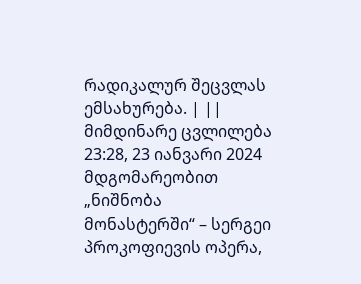რადიკალურ შეცვლას ემსახურება. | ||
მიმდინარე ცვლილება 23:28, 23 იანვარი 2024 მდგომარეობით
„ნიშნობა მონასტერში“ – სერგეი პროკოფიევის ოპერა,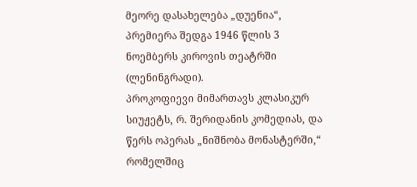მეორე დასახელება „დუენია“, პრემიერა შედგა 1946 წლის 3 ნოემბერს კიროვის თეატრში (ლენინგრადი).
პროკოფიევი მიმართავს კლასიკურ სიუჟეტს, რ. შერიდანის კომედიას, და წერს ოპერას „ნიშნობა მონასტერში,“ რომელშიც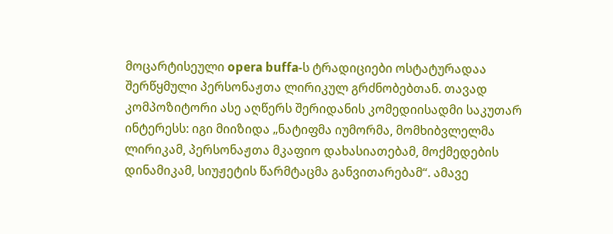მოცარტისეული opera buffa-ს ტრადიციები ოსტატურადაა შერწყმული პერსონაჟთა ლირიკულ გრძნობებთან. თავად კომპოზიტორი ასე აღწერს შერიდანის კომედიისადმი საკუთარ ინტერესს: იგი მიიზიდა „ნატიფმა იუმორმა, მომხიბვლელმა ლირიკამ, პერსონაჟთა მკაფიო დახასიათებამ, მოქმედების დინამიკამ, სიუჟეტის წარმტაცმა განვითარებამ“. ამავე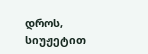დროს, სიუჟეტით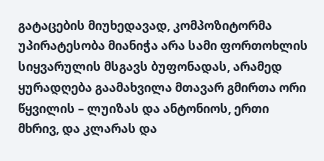გატაცების მიუხედავად, კომპოზიტორმა უპირატესობა მიანიჭა არა სამი ფორთოხლის სიყვარულის მსგავს ბუფონადას, არამედ ყურადღება გაამახვილა მთავარ გმირთა ორი წყვილის – ლუიზას და ანტონიოს, ერთი მხრივ, და კლარას და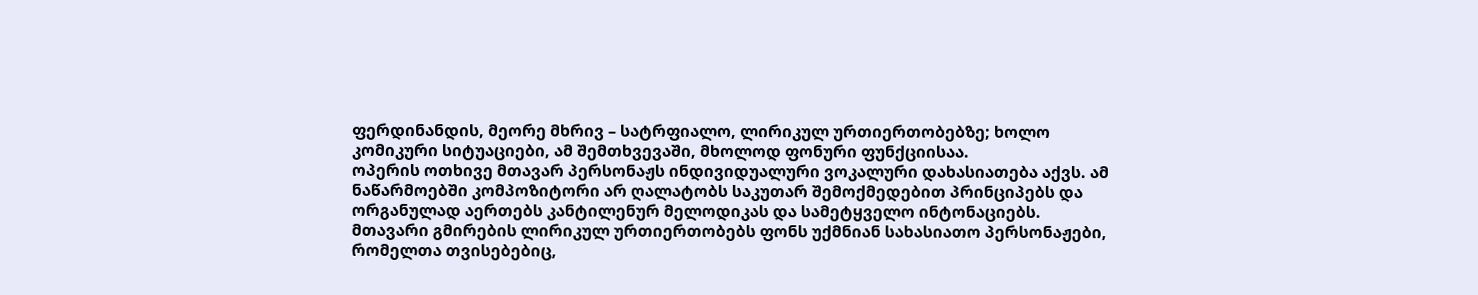ფერდინანდის, მეორე მხრივ – სატრფიალო, ლირიკულ ურთიერთობებზე; ხოლო კომიკური სიტუაციები, ამ შემთხვევაში, მხოლოდ ფონური ფუნქციისაა.
ოპერის ოთხივე მთავარ პერსონაჟს ინდივიდუალური ვოკალური დახასიათება აქვს. ამ ნაწარმოებში კომპოზიტორი არ ღალატობს საკუთარ შემოქმედებით პრინციპებს და ორგანულად აერთებს კანტილენურ მელოდიკას და სამეტყველო ინტონაციებს.
მთავარი გმირების ლირიკულ ურთიერთობებს ფონს უქმნიან სახასიათო პერსონაჟები, რომელთა თვისებებიც,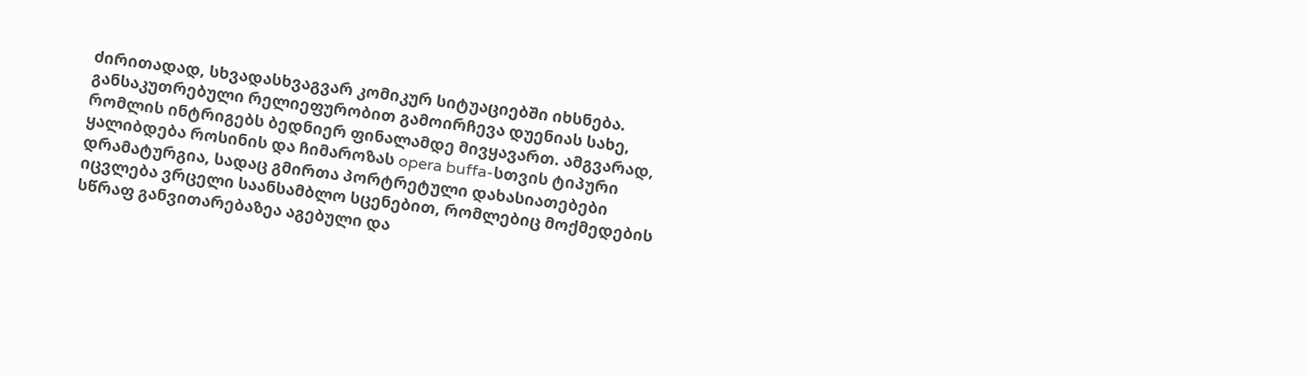ძირითადად, სხვადასხვაგვარ კომიკურ სიტუაციებში იხსნება. განსაკუთრებული რელიეფურობით გამოირჩევა დუენიას სახე, რომლის ინტრიგებს ბედნიერ ფინალამდე მივყავართ. ამგვარად, ყალიბდება როსინის და ჩიმაროზას opera buffa-სთვის ტიპური დრამატურგია, სადაც გმირთა პორტრეტული დახასიათებები იცვლება ვრცელი საანსამბლო სცენებით, რომლებიც მოქმედების სწრაფ განვითარებაზეა აგებული და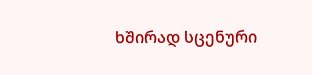ხშირად სცენური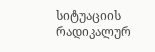სიტუაციის რადიკალურ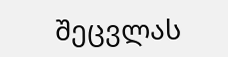შეცვლას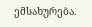ემსახურება.